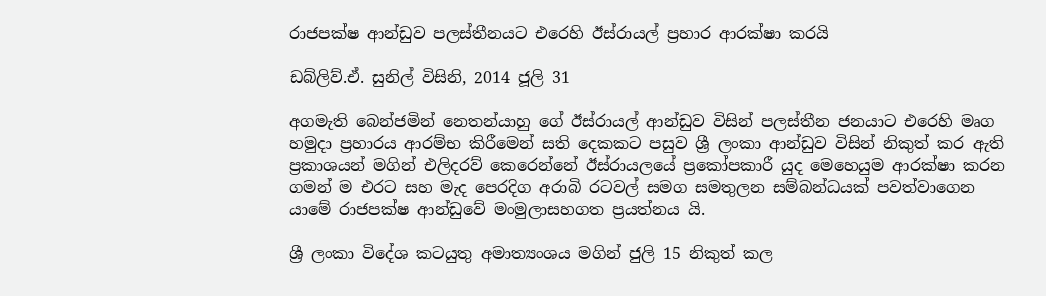රාජපක්ෂ ආන්ඩුව පලස්තීනයට එරෙහි ඊස්රායල් ප්‍රහාර ආරක්ෂා කරයි

ඩබ්ලිව්.ඒ. සුනිල් විසිනි, 2014 ජූලි 31

අගමැති බෙන්ජමින් නෙතන්යාහු ගේ ඊස්රායල් ආන්ඩුව විසින් පලස්තීන ජනයාට එරෙහි මෘග හමුදා ප්‍රහාරය ආරම්භ කිරීමෙන් සති දෙකකට පසුව ශ්‍රී ලංකා ආන්ඩුව විසින් නිකුත් කර ඇති ප්‍රකාශයන් මගින් එලිදරව් කෙරෙන්නේ ඊස්රායලයේ ප්‍රකෝපකාරී යුද මෙහෙයුම ආරක්ෂා කරන ගමන් ම එරට සහ මැද පෙරදිග අරාබි රටවල් සමග සමතුලන සම්බන්ධයක් පවත්වාගෙන යාමේ රාජපක්ෂ ආන්ඩුවේ මංමුලාසහගත ප්‍රයත්නය යි.

ශ්‍රී ලංකා විදේශ කටයුතු අමාත්‍යංශය මගින් ජුලි 15 නිකුත් කල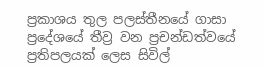ප්‍රකාශය තුල පලස්තීනයේ ගාසා ප්‍රදේශයේ තීව්‍ර වන ප්‍රචන්ඩත්වයේ ප්‍රතිපලයක් ලෙස සිවිල්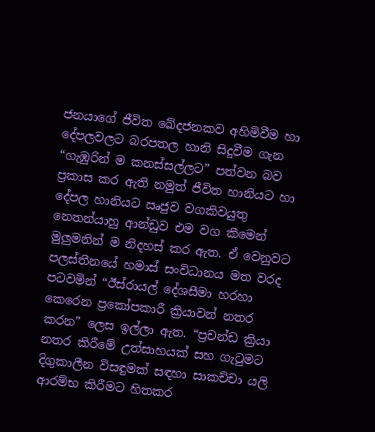ජනයාගේ ජීවිත ඛේදජනකව අහිමිවීම හා දේපලවලට බරපතල හානි සිදුවීම ගැන “ගැඹුරින් ම කනස්සල්ලට” පත්වන බව ප්‍රකාස කර ඇති නමුත් ජීවිත හානියට හා දේපල හානියට ඍජුව වගකිවයුතු නෙතන්යාහු ආන්ඩුව එම වග කීමෙන් මුලුමනින් ම නිදහස් කර ඇත. ඒ වෙනුවට පලස්තීනයේ හමාස් සංවිධානය මත වරද පටවමින් “ඊස්රායල් දේශසීමා හරහා කෙරෙන ප්‍රකෝපකාරී ක්‍රියාවන් නතර කරන” ලෙස ඉල්ලා ඇත. “ප්‍රචන්ඩ ක්‍රියා නතර කිරීමේ උත්සාහයක් සහ ගැටුමට දිගුකාලීන විසඳුමක් සඳහා සාකච්චා යලි ආරම්භ කිරීමට හිතකර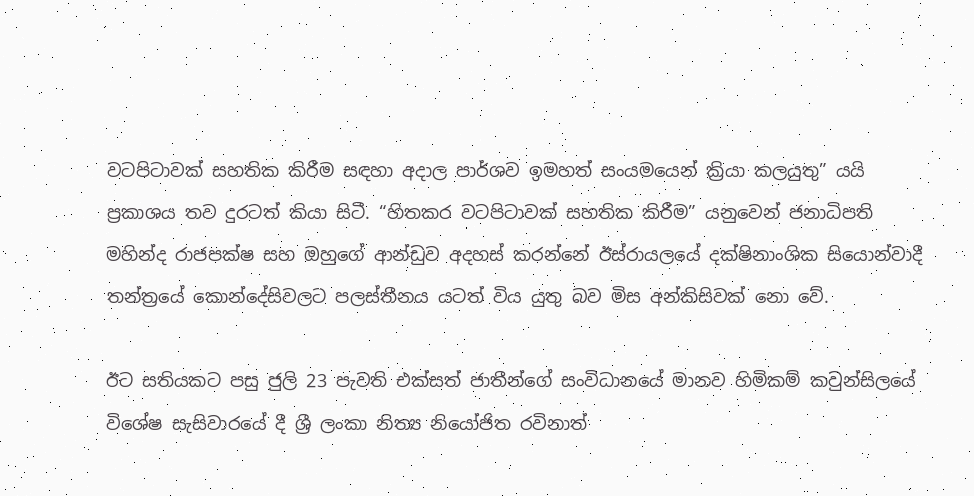වටපිටාවක් සහතික කිරීම සඳහා අදාල පාර්ශව ඉමහත් සංයමයෙන් ක්‍රියා කලයුතු” යයි ප්‍රකාශය තව දුරටත් කියා සිටී. “හිතකර වටපිටාවක් සහතික කිරීම” යනුවෙන් ජනාධිපති මහින්ද රාජපක්ෂ සහ ඔහුගේ ආන්ඩුව අදහස් කරන්නේ ඊස්රායලයේ දක්ෂිනාංශික සියොන්වාදී තන්ත්‍රයේ කොන්දේසිවලට පලස්තීනය යටත් විය යුතු බව මිස අන්කිසිවක් නො වේ.

ඊට සතියකට පසු ජුලි 23 පැවති එක්සත් ජාතීන්ගේ සංවිධානයේ මානව හිමිකම් කවුන්සිලයේ විශේෂ සැසිවාරයේ දී ශ්‍රී ලංකා නිත්‍ය නියෝජිත රවිනාත්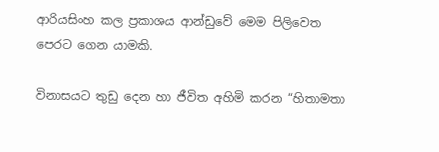ආරියසිංහ කල ප්‍රකාශය ආන්ඩුවේ මෙම පිලිවෙත පෙරට ගෙන යාමකි.

විනාසයට තුඩු දෙන හා ජීවිත අහිමි කරන “හිතාමතා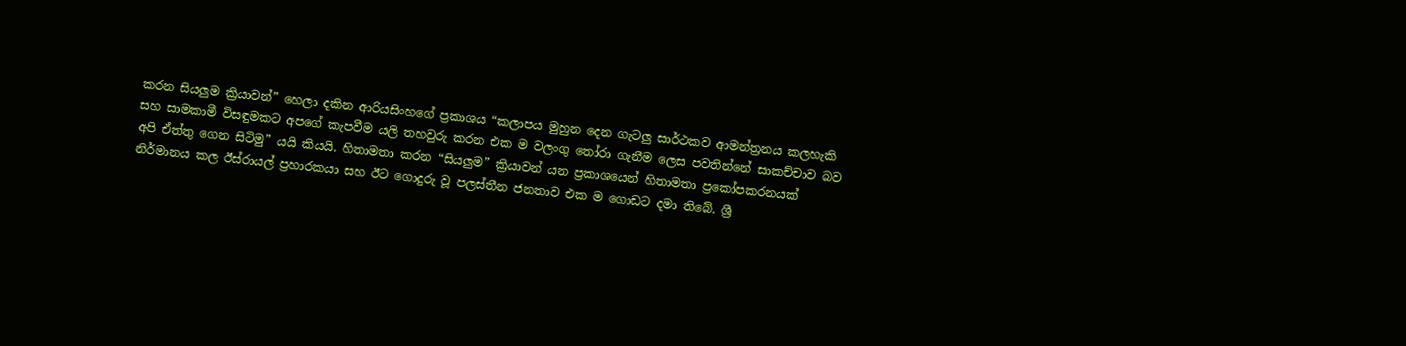කරන සියලුම ක්‍රියාවන්” හෙලා දකින ආරියසිංහගේ ප්‍රකාශය “කලාපය මුහුන දෙන ගැටලු සාර්ථකව ආමන්ත්‍රනය කලහැකි සහ සාමකාමී විසඳුමකට අපගේ කැපවීම යලි තහවුරු කරන එක ම වලංගු තෝරා ගැනීම ලෙස පවතින්නේ සාකච්චාව බව අපි ඒත්තු ගෙන සිටිමු” යයි කියයි. හිතාමතා කරන “සියලුම” ක්‍රියාවන් යන ප්‍රකාශයෙන් හිතාමතා ප්‍රකෝපකරනයක් නිර්මානය කල ඊස්රායල් ප්‍රහාරකයා සහ ඊට ගොදුරු වූ පලස්තීන ජනතාව එක ම ගොඩට දමා තිබේ. ශ්‍රී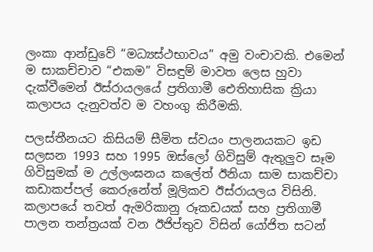ලංකා ආන්ඩුවේ “මධ්‍යස්ථභාවය” අමු වංචාවකි. එමෙන් ම සාකච්චාව “එකම” විසඳුම් මාවත ලෙස හුවා දැක්වීමෙන් ඊස්රායලයේ ප්‍රතිගාමී ඓතිහාසික ක්‍රියා කලාපය දැනුවත්ව ම වහංගු කිරීමකි.

පලස්තීනයට කිසියම් සීමිත ස්වයං පාලනයකට ඉඩ සලසන 1993 සහ 1995 ඔස්ලෝ ගිවිසුම් ඇතුලුව සෑම ගිවිසුමක් ම උල්ලංඝනය කලේත් ඊනියා සාම සාකච්චා කඩාකප්පල් කෙරුනේත් මූලිකව ඊස්රායලය විසිනි. කලාපයේ තවත් ඇමරිකානු රූකඩයක් සහ ප්‍රතිගාමී පාලන තන්ත්‍රයක් වන ඊජිප්තුව විසින් යෝජිත සටන්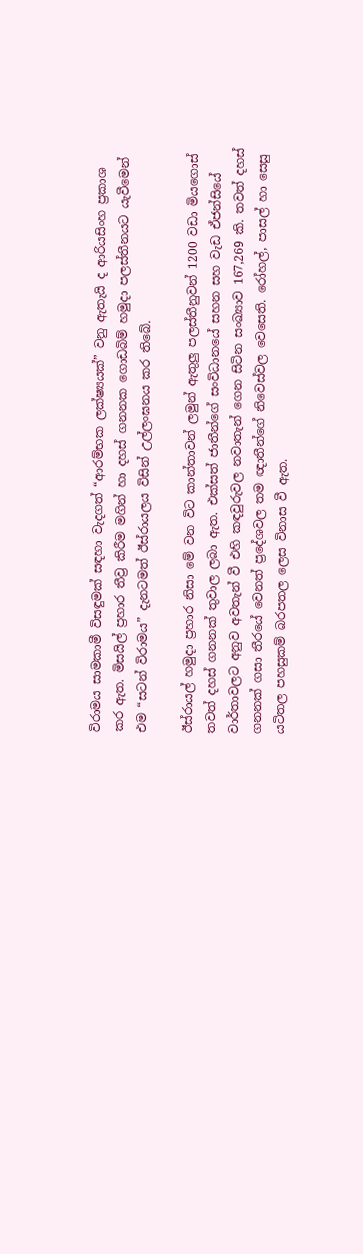විරාමය සාමකාමී විසඳුමක් සඳහා වැදගත් “ආරම්භක ලක්ෂ්‍යයක්” වනු ඇතැයි ද ආරියසිංහ ප්‍රකාශ කර ඇත. මිසයිල් ප්‍රහාර තීව්‍ර කිරීම මගින් හා දහස් ගනනක ගොඩබිම් හමුදා පලස්තීනයට යැවීමෙන් එම “සටන් විරාමය” දැනටමත් ඊස්රායලය විසින් උල්ලංඝනය කර තිබේ.

ඊස්රායල් හමුදා ප්‍රහාර නිසා මේ වන විට කාන්තාවන් ලමුන් ඇතුලු පලස්තීනුවන් 1200 වඩා මියගොස් තවත් දහස් ගනනක් තුවාල ලබා ඇත. එක්සත් ජාතීන්ගේ සංවිධානයේ සහන සහ වැඩ ඒජන්සියේ වාර්තාවලට අනුව අවතැන් වී එහි කඳවුරුවල නවාතැන් ගෙන සිටින සංඛ්‍යාව 167,269 කි. තවත් දහස් ගනනක් ගසා තීරයේ වෙනත් ප්‍රදේශවල තම ඥාතීන්ගේ නිවෙස්වල වෙසෙති. රෝහල්, පාසල් හා සෙසු යටිතල පහසුකම් බරපතල ලෙස විනාස වී ඇත.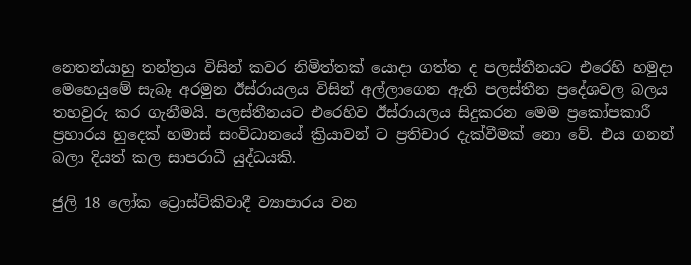නෙතන්යාහු තන්ත්‍රය විසින් කවර නිමිත්තක් යොදා ගත්ත ද පලස්තීනයට එරෙහි හමුදා මෙහෙයුමේ සැබෑ අරමුන ඊස්රායලය විසින් අල්ලාගෙන ඇති පලස්තීන ප්‍රදේශවල බලය තහවුරු කර ගැනීමයි. පලස්තීනයට එරෙහිව ඊස්රායලය සිදුකරන මෙම ප්‍රකෝපකාරී ප්‍රහාරය හුදෙක් හමාස් සංවිධානයේ ක්‍රියාවන් ට ප්‍රතිචාර දැක්වීමක් නො වේ. එය ගනන් බලා දියත් කල සාපරාධී යුද්ධයකි.

ජුලි 18 ලෝක ට්‍රොස්ට්කිවාදී ව්‍යාපාරය වන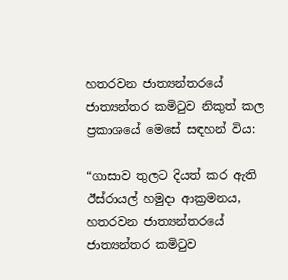හතරවන ජාත්‍යන්තරයේ ජාත්‍යන්තර කමිටුව නිකුත් කල ප්‍රකාශයේ මෙසේ සඳහන් විය:

“ගාසාව තුලට දියත් කර ඇති ඊස්රායල් හමුදා ආක්‍රමනය, හතරවන ජාත්‍යන්තරයේ ජාත්‍යන්තර කමිටුව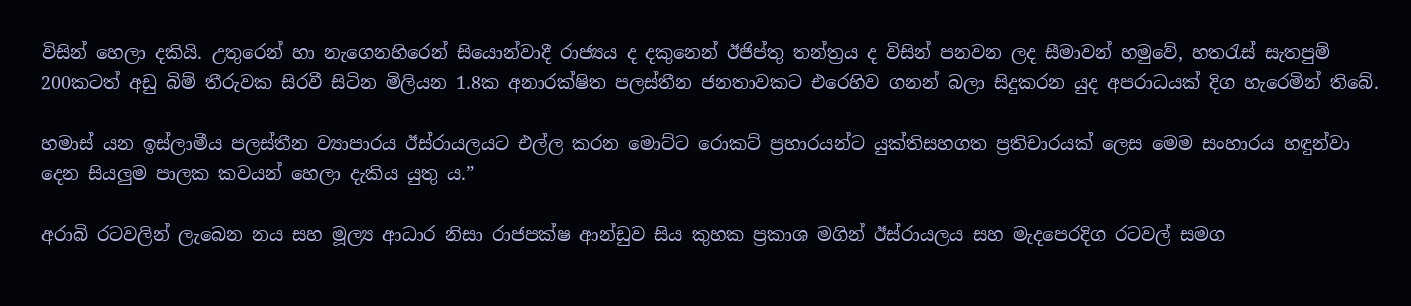විසින් හෙලා දකියි. උතුරෙන් හා නැගෙනහිරෙන් සියොන්වාදී රාජ්‍යය ද දකුනෙන් ඊජිප්තු තන්ත්‍රය ද විසින් පනවන ලද සීමාවන් හමුවේ, හතරැස් සැතපුම් 200කටත් අඩු බිම් තීරුවක සිරවී සිටින මිලියන 1.8ක අනාරක්ෂිත පලස්තීන ජනතාවකට එරෙහිව ගනන් බලා සිදුකරන යුද අපරාධයක් දිග හැරෙමින් තිබේ.

හමාස් යන ඉස්ලාමීය පලස්තීන ව්‍යාපාරය ඊස්රායලයට එල්ල කරන මොට්ට රොකට් ප්‍රහාරයන්ට යුක්තිසහගත ප්‍රතිචාරයක් ලෙස මෙම සංහාරය හඳුන්වා දෙන සියලුම පාලක කවයන් හෙලා දැකිය යුතු ය.”

අරාබි රටවලින් ලැබෙන නය සහ මූල්‍ය ආධාර නිසා රාජපක්ෂ ආන්ඩුව සිය කුහක ප්‍රකාශ මගින් ඊස්රායලය සහ මැදපෙරදිග රටවල් සමග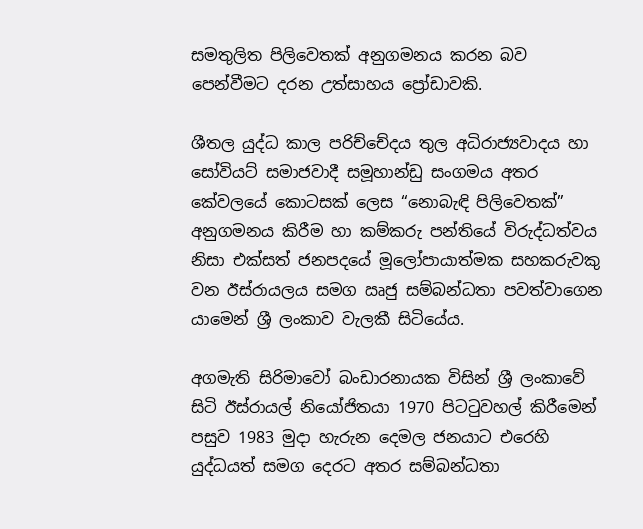සමතුලිත පිලිවෙතක් අනුගමනය කරන බව පෙන්වීමට දරන උත්සාහය ප්‍රෝඩාවකි.

ශීතල යුද්ධ කාල පරිච්චේදය තුල අධිරාජ්‍යවාදය හා සෝවියට් සමාජවාදී සමූහාන්ඩු සංගමය අතර කේවලයේ කොටසක් ලෙස “නොබැඳි පිලිවෙතක්” අනුගමනය කිරීම හා කම්කරු පන්තියේ විරුද්ධත්වය නිසා එක්සත් ජනපදයේ මූලෝපායාත්මක සහකරුවකු වන ඊස්රායලය සමග ඍජු සම්බන්ධතා පවත්වාගෙන යාමෙන් ශ්‍රී ලංකාව වැලකී සිටියේය.

අගමැති සිරිමාවෝ බංඩාරනායක විසින් ශ්‍රී ලංකාවේ සිටි ඊස්රායල් නියෝජිතයා 1970 පිටටුවහල් කිරීමෙන් පසුව 1983 මුදා හැරුන දෙමල ජනයාට එරෙහි යුද්ධයත් සමග දෙරට අතර සම්බන්ධතා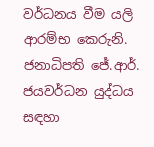වර්ධනය වීම යලි ආරම්භ කෙරුනි. ජනාධිපති ජේ.ආර්. ජයවර්ධන යුද්ධය සඳහා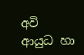අවි ආයුධ හා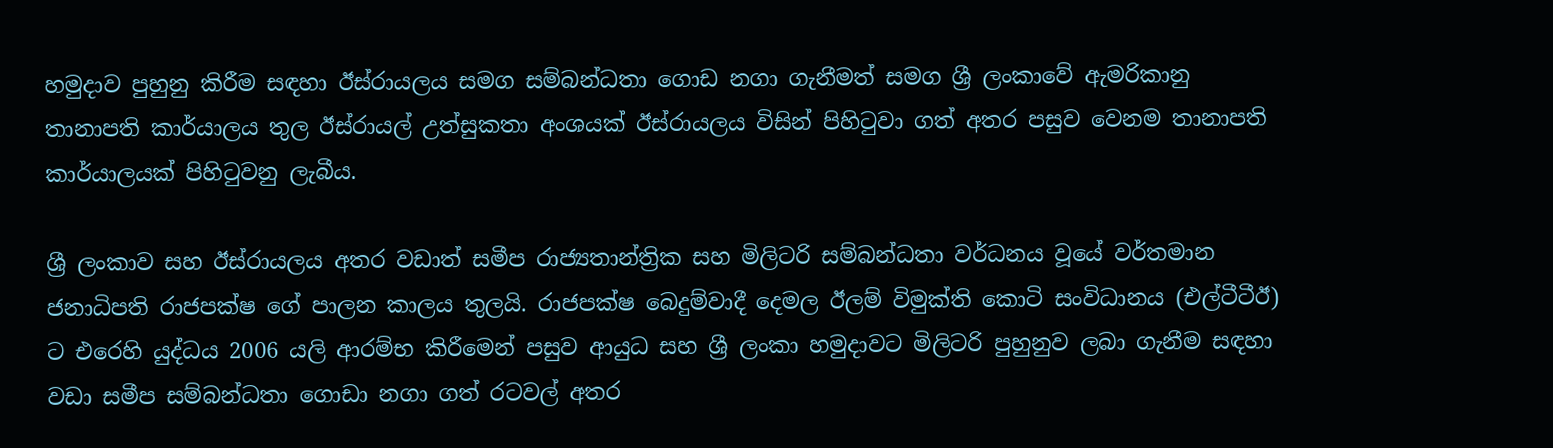හමුදාව පුහුනු කිරීම සඳහා ඊස්රායලය සමග සම්බන්ධතා ගොඩ නගා ගැනීමත් සමග ශ්‍රී ලංකාවේ ඇමරිකානු තානාපති කාර්යාලය තුල ඊස්රායල් උත්සුකතා අංශයක් ඊස්රායලය විසින් පිහිටුවා ගත් අතර පසුව වෙනම තානාපති කාර්යාලයක් පිහිටුවනු ලැබීය.

ශ්‍රී ලංකාව සහ ඊස්රායලය අතර වඩාත් සමීප රාජ්‍යතාන්ත්‍රික සහ මිලිටරි සම්බන්ධතා වර්ධනය වූයේ වර්තමාන ජනාධිපති රාජපක්ෂ ගේ පාලන කාලය තුලයි. රාජපක්ෂ බෙදුම්වාදී දෙමල ඊලම් විමුක්ති කොටි සංවිධානය (එල්ටීටීඊ) ට එරෙහි යුද්ධය 2006 යලි ආරම්භ කිරීමෙන් පසුව ආයුධ සහ ශ්‍රී ලංකා හමුදාවට මිලිටරි පුහුනුව ලබා ගැනීම සඳහා වඩා සමීප සම්බන්ධතා ගොඩා නගා ගත් රටවල් අතර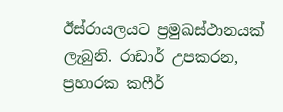ඊස්රායලයට ප්‍රමුඛස්ථානයක් ලැබුනි. රාඩාර් උපකරන, ප්‍රහාරක කෆීර්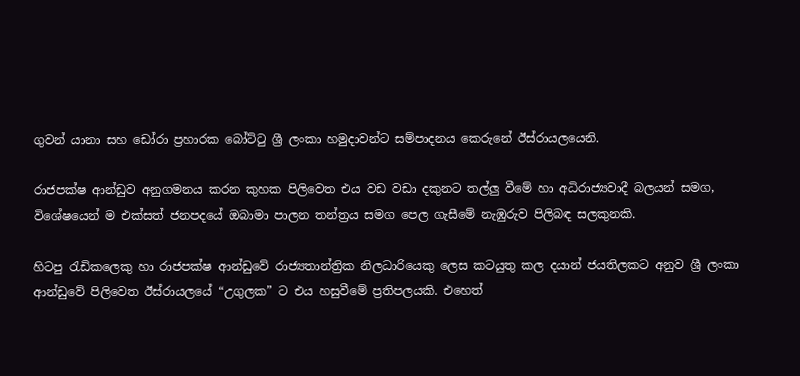ගුවන් යානා සහ ඩෝරා ප්‍රහාරක බෝට්ටු ශ්‍රී ලංකා හමුදාවන්ට සම්පාදනය කෙරුනේ ඊස්රායලයෙනි.

රාජපක්ෂ ආන්ඩුව අනුගමනය කරන කුහක පිලිවෙත එය වඩ වඩා දකුනට තල්ලු වීමේ හා අධිරාජ්‍යවාදී බලයන් සමග, විශේෂයෙන් ම එක්සත් ජනපදයේ ඔබාමා පාලන තන්ත්‍රය සමග පෙල ගැසීමේ නැඹුරුව පිලිබඳ සලකුනකි.

හිටපු රැඩිකලෙකු හා රාජපක්ෂ ආන්ඩුවේ රාජ්‍යතාන්ත්‍රික නිලධාරියෙකු ලෙස කටයුතු කල දයාන් ජයතිලකට අනුව ශ්‍රී ලංකා ආන්ඩුවේ පිලිවෙත ඊස්රායලයේ “උගුලක” ට එය හසුවීමේ ප්‍රතිපලයකි. එහෙත්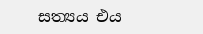සත්‍යය එය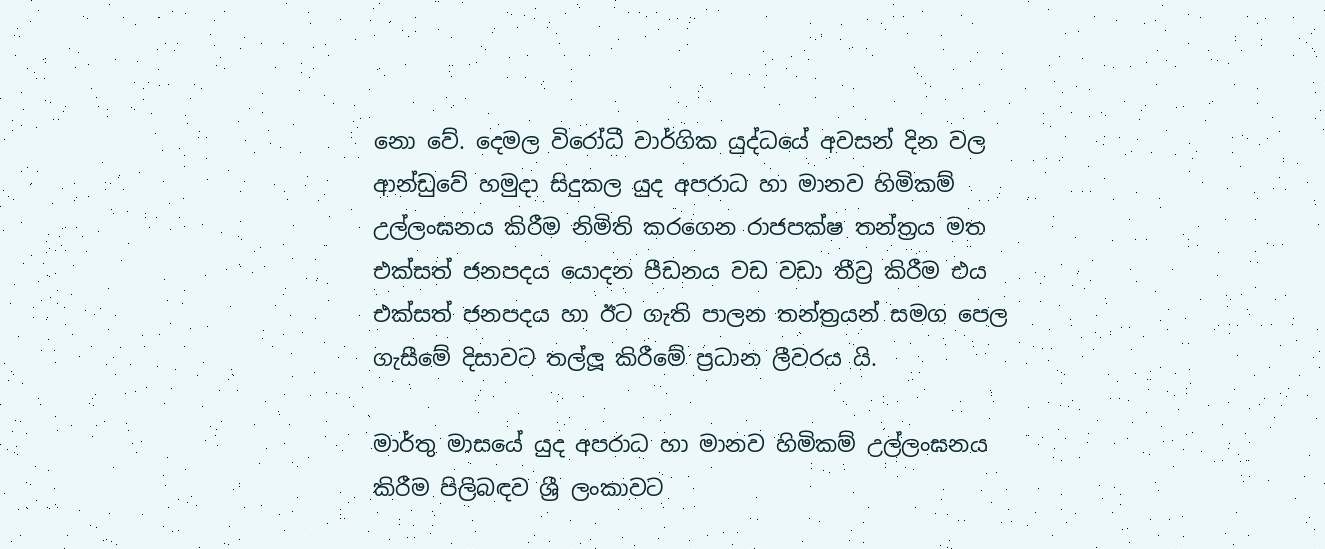නො වේ. දෙමල විරෝධී වාර්ගික යුද්ධයේ අවසන් දින වල ආන්ඩුවේ හමුදා සිදුකල යුද අපරාධ හා මානව හිමිකම් උල්ලංඝනය කිරීම නිමිති කරගෙන රාජපක්ෂ තන්ත්‍රය මත එක්සත් ජනපදය යොදන පීඩනය වඩ වඩා තීව්‍ර කිරීම එය එක්සත් ජනපදය හා ඊට ගැති පාලන තන්ත්‍රයන් සමග පෙල ගැසීමේ දිසාවට තල්ලූ කිරීමේ ප්‍රධාන ලීවරය යි.

මාර්තු මාසයේ යුද අපරාධ හා මානව හිමිකම් උල්ලංඝනය කිරීම පිලිබඳව ශ්‍රී ලංකාවට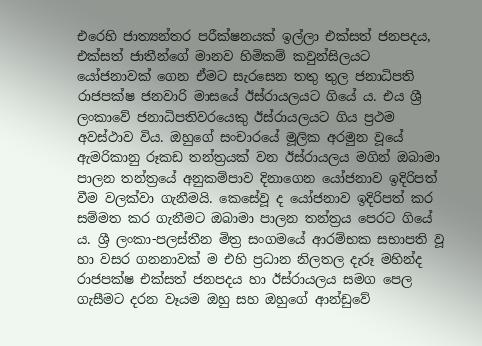එරෙහි ජාත්‍යන්තර පරීක්ෂනයක් ඉල්ලා එක්සත් ජනපදය, එක්සත් ජාතීන්ගේ මානව හිමිකම් කවුන්සිලයට යෝජනාවක් ගෙන ඒමට සැරසෙන තතු තුල ජනාධිපති රාජපක්ෂ ජනවාරි මාසයේ ඊස්රායලයට ගියේ ය. එය ශ්‍රී ලංකාවේ ජනාධිපතිවරයෙකු ඊස්රායලයට ගිය ප්‍රථම අවස්ථාව විය. ඔහුගේ සංචාරයේ මූලික අරමුන වූයේ ඇමරිකානු රූකඩ තන්ත්‍රයක් වන ඊස්රායලය මගින් ඔබාමා පාලන තන්ත්‍රයේ අනුකම්පාව දිනාගෙන යෝජනාව ඉදිරිපත් වීම වලක්වා ගැනීමයි. කෙසේවූ ද යෝජනාව ඉදිරිපත් කර සම්මත කර ගැනීමට ඔබාමා පාලන තන්ත්‍රය පෙරට ගියේ ය. ශ්‍රී ලංකා-පලස්තීන මිත්‍ර සංගමයේ ආරම්භක සභාපති වූ හා වසර ගනනාවක් ම එහි ප්‍රධාන නිලතල දැරූ මහින්ද රාජපක්ෂ එක්සත් ජනපදය හා ඊස්රායලය සමග පෙල ගැසීමට දරන වෑයම ඔහු සහ ඔහුගේ ආන්ඩුවේ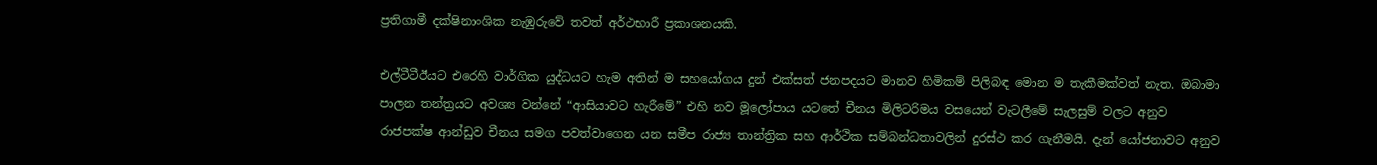ප්‍රතිගාමී දක්ෂිනාංශික නැඹුරුවේ තවත් අර්ථභාරී ප්‍රකාශනයකි.

එල්ටීටීඊයට එරෙහි වාර්ගික යුද්ධයට හැම අතින් ම සහයෝගය දුන් එක්සත් ජනපදයට මානව හිමිකම් පිලිබඳ මොන ම තැකීමක්වත් නැත. ඔබාමා පාලන තන්ත්‍රයට අවශ්‍ය වන්නේ “ආසියාවට හැරීමේ” එහි නව මූලෝපාය යටතේ චීනය මිලිටරිමය වසයෙන් වැටලීමේ සැලසුම් වලට අනුව රාජපක්ෂ ආන්ඩුව චීනය සමග පවත්වාගෙන යන සමීප රාජ්‍ය තාන්ත්‍රික සහ ආර්ථික සම්බන්ධතාවලින් දුරස්ථ කර ගැනීමයි. දැන් යෝජනාවට අනුව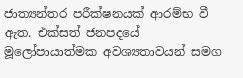ජාත්‍යන්තර පරීක්ෂනයක් ආරම්භ වී ඇත. එක්සත් ජනපදයේ මූලෝපායාත්මක අවශ්‍යතාවයන් සමග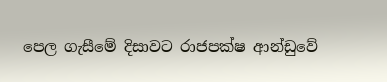පෙල ගැසීමේ දිසාවට රාජපක්ෂ ආන්ඩුවේ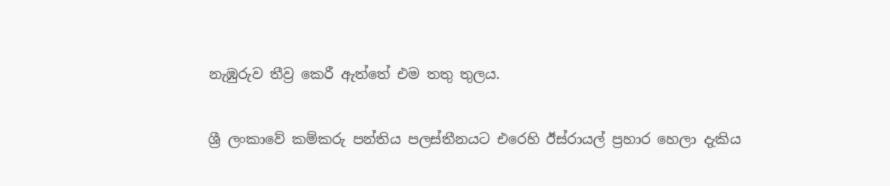නැඹුරුව තීව්‍ර කෙරී ඇත්තේ එම තතු තුලය.

ශ්‍රී ලංකාවේ කම්කරු පන්තිය පලස්තීනයට එරෙහි ඊස්රායල් ප්‍රහාර හෙලා දැකිය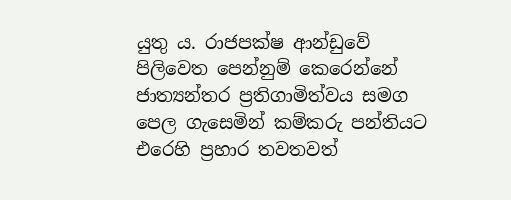යුතු ය. රාජපක්ෂ ආන්ඩුවේ පිලිවෙත පෙන්නුම් කෙරෙන්නේ ජාත්‍යන්තර ප්‍රතිගාමිත්වය සමග පෙල ගැසෙමින් කම්කරු පන්තියට එරෙහි ප්‍රහාර තවතවත්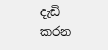දැඩි කරන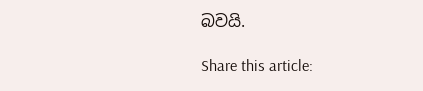බවයි.

Share this article: